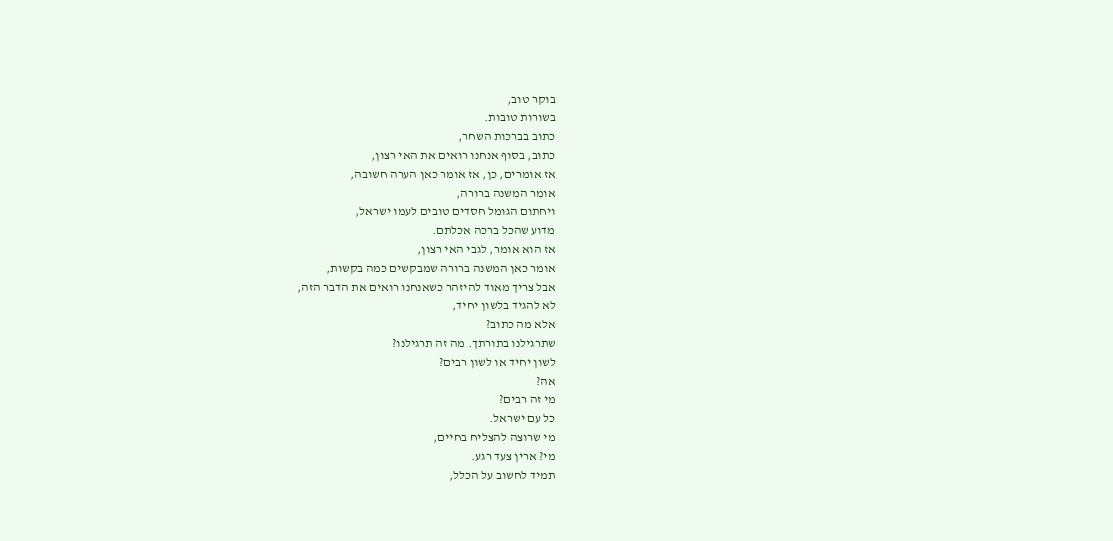בוקר טוב,
בשורות טובות.
כתוב בברכות השחר,
כתוב, בסוף אנחנו רואים את האי רצון,
אז אומרים, כן, אז אומר כאן הערה חשובה,
אומר המשנה ברורה,
ויחתום הגומל חסדים טובים לעמו ישראל,
מדוע שהכל ברכה אכלתם.
אז הוא אומר, לגבי האי רצון,
אומר כאן המשנה ברורה שמבקשים כמה בקשות,
אבל צריך מאוד להיזהר כשאנחנו רואים את הדבר הזה,
לא להגיד בלשון יחיד,
אלא מה כתוב?
שתרגילנו בתורתך. מה זה תרגילנו?
לשון יחיד או לשון רבים?
אה?
מי זה רבים?
כל עם ישראל.
מי שרוצה להצליח בחיים,
מי? ארין צעד רגע.
תמיד לחשוב על הכלל,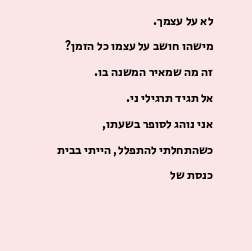לא על עצמך.
מישהו חושב על עצמו כל הזמן?
זה מה שמאיר המשנה בו.
אל תגיד תרגילי ני.
אני נוהג לסופר בשעתו, כשהתחלתי להתפלל, הייתי בבית כנסת של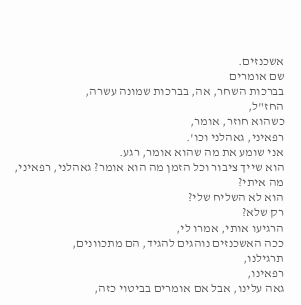אשכנזים.
שם אומרים
בברכות השחר, אה, בברכות שמונה עשרה,
החז"ל,
כשהוא חוזר, אומר,
רפאיני, גאהלני וכו'.
אני שומע את מה שהוא אומר, רגע.
הוא שייך ציבור וכל הזמן מה הוא אומר? גאהלני, רפאיני,
מה איתי?
הוא לא השליח שלי?
רק שלא?
הרגיעו אותי, אמרו לי,
ככה האשכנזים נוהגים להגיד, הם מתכוונים,
תרגילנו,
רפאינו,
גאה עלינו, אבל אם אומרים בביטוי כזה,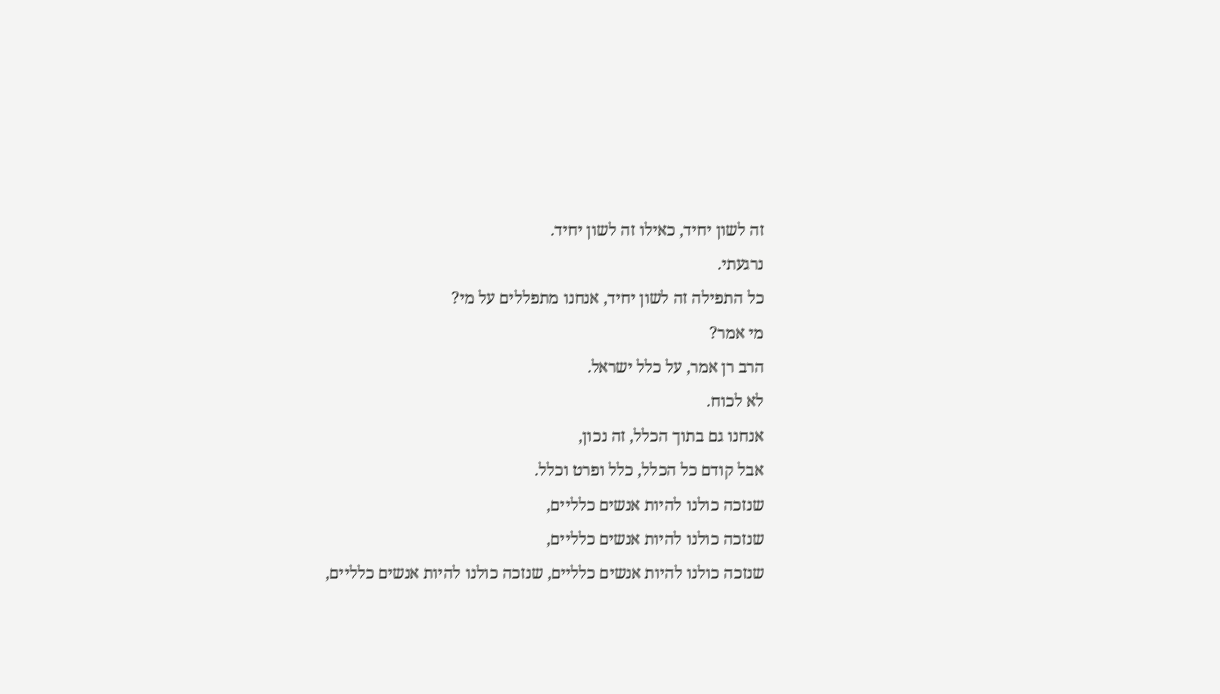זה לשון יחיד, כאילו זה לשון יחיד.
נרגעתי.
כל התפילה זה לשון יחיד, אנחנו מתפללים על מי?
מי אמר?
הרב רן אמר, על כלל ישראל.
לא לכוח.
אנחנו גם בתוך הכלל, זה נכון,
אבל קודם כל הכלל, כלל ופרט וכלל.
שנזכה כולנו להיות אנשים כלליים,
שנזכה כולנו להיות אנשים כלליים,
שנזכה כולנו להיות אנשים כלליים, שנזכה כולנו להיות אנשים כלליים,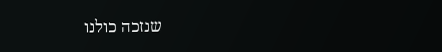שנזכה כולנו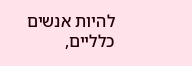להיות אנשים כלליים,